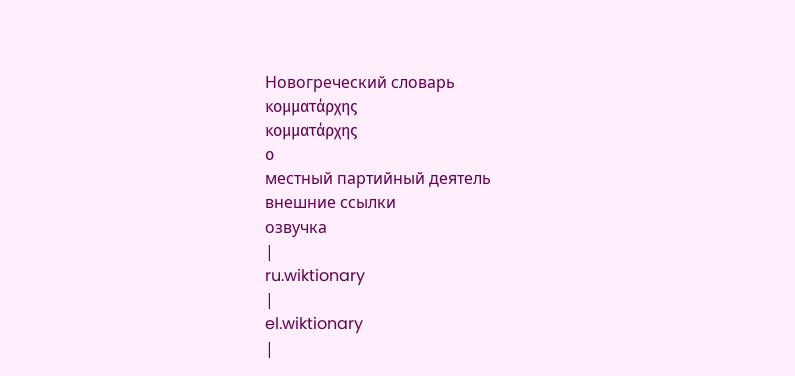Новогреческий словарь
κομματάρχης
κομματάρχης
ο
местный партийный деятель
внешние ссылки
озвучка
|
ru.wiktionary
|
el.wiktionary
|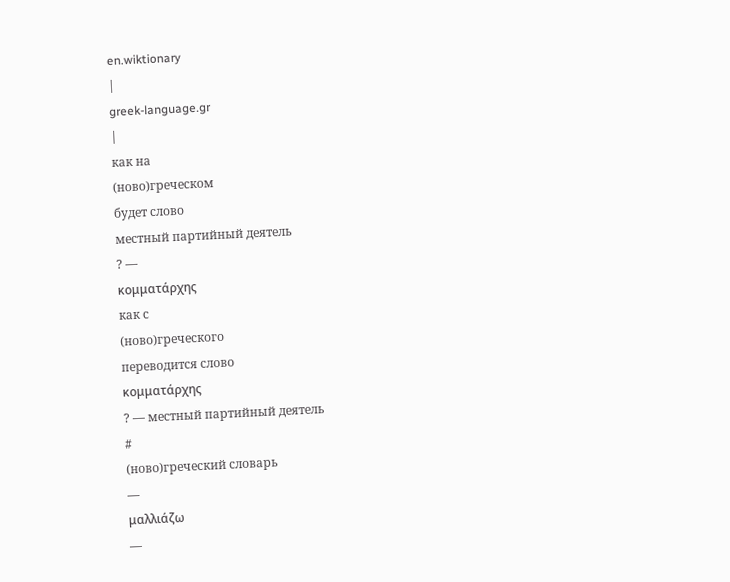en.wiktionary
|
greek-language.gr
|
как на
(ново)греческом
будет слово
местный партийный деятель
? —
κομματάρχης
как с
(ново)греческого
переводится слово
κομματάρχης
? — местный партийный деятель
#
(ново)греческий словарь
—
μαλλιάζω
—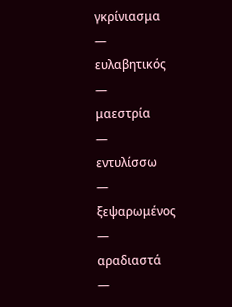γκρίνιασμα
—
ευλαβητικός
—
μαεστρία
—
εντυλίσσω
—
ξεψαρωμένος
—
αραδιαστά
—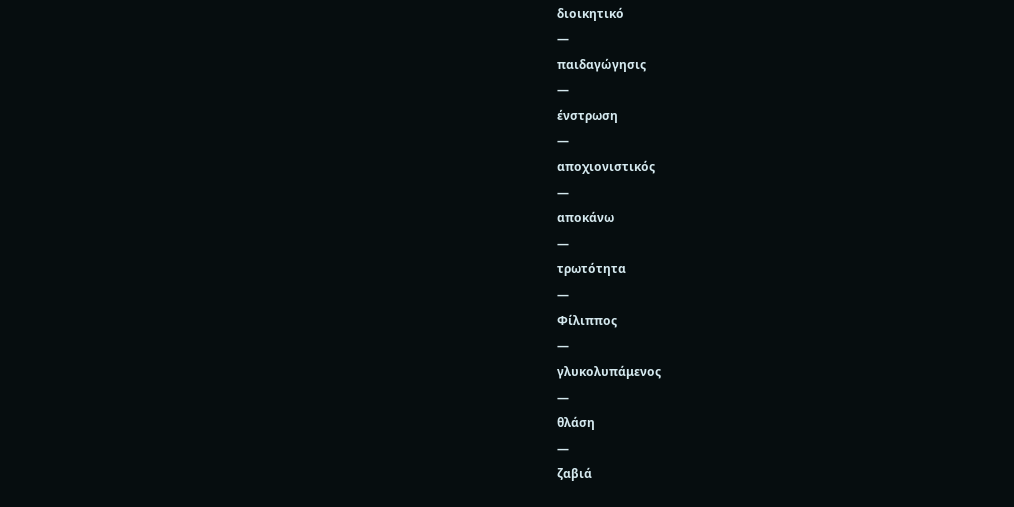διοικητικό
—
παιδαγώγησις
—
ένστρωση
—
αποχιονιστικός
—
αποκάνω
—
τρωτότητα
—
Φίλιππος
—
γλυκολυπάμενος
—
θλάση
—
ζαβιά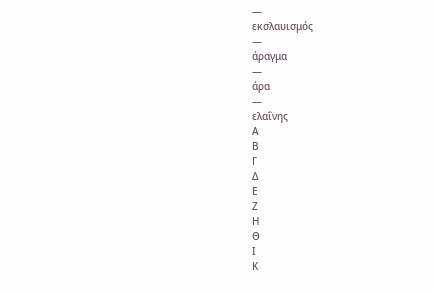—
εκσλαυισμός
—
άραγμα
—
άρα
—
ελαΐνης
Α
Β
Γ
Δ
Ε
Ζ
Η
Θ
Ι
Κ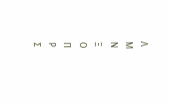Λ
Μ
Ν
Ξ
Ο
Π
Ρ
Σ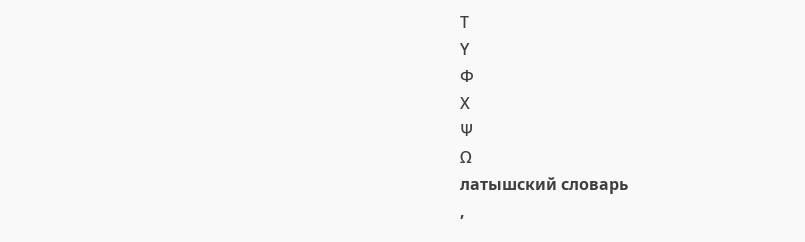Τ
Υ
Φ
Χ
Ψ
Ω
латышский словарь
,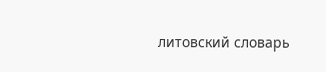литовский словарь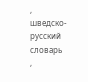,
шведско-русский словарь
,